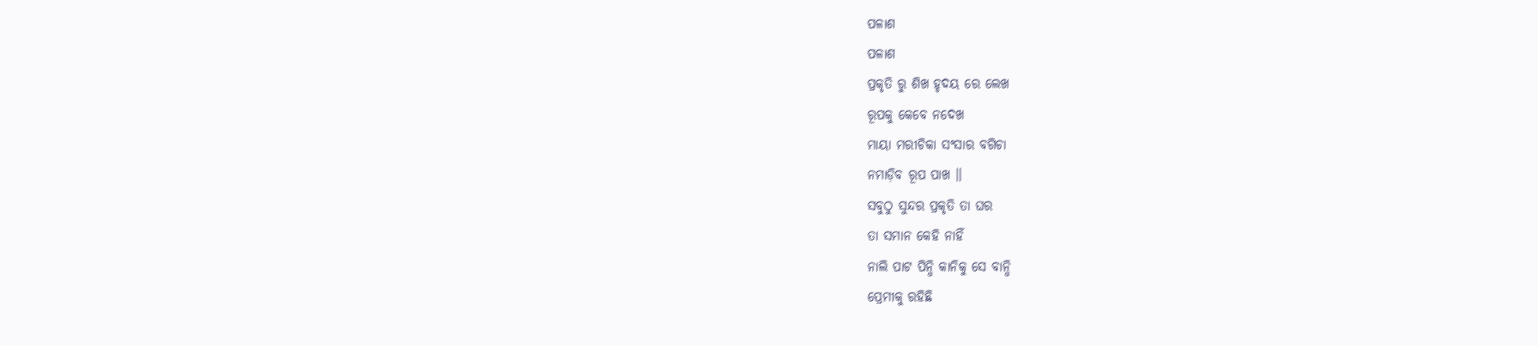ପଳାଶ
ପଳାଶ
ପ୍ରକୃତି ରୁ ଶିଖ ହୃଦୟ ରେ ଲେଖ
ରୂପକୁ କେବେ ନଦେଖ
ମାୟା ମରୀଚିକା ସଂସାର ବଗିଚା
ନମାଡ଼ିବ ରୂପ ପାଖ ।।
ସବୁଠୁ ସୁନ୍ଦର ପ୍ରକୃତି ତା ଘର
ତା ସମାନ କେହି ନାହିଁ
ନାଲି ପାଟ ପିନ୍ଧି କାନିକୁ ସେ ବାନ୍ଧି
ପ୍ରେମୀକୁ ରହିଛି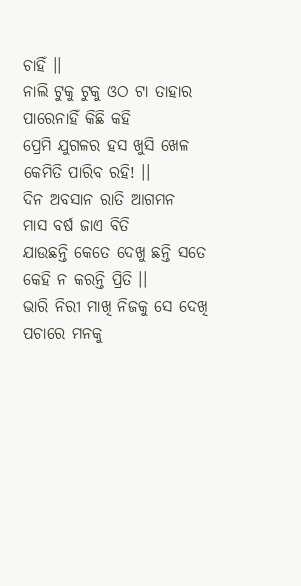ଚାହିଁ ।।
ନାଲି ଟୁକୁ ଟୁକୁ ଓଠ ଟା ତାହାର
ପାରେନାହିଁ କିଛି କହି
ପ୍ରେମି ଯୁଗଳର ହସ ଖୁସି ଖେଳ
କେମିତି ପାରିବ ରହି! ।।
ଦିନ ଅବସାନ ରାତି ଆଗମନ
ମାସ ବର୍ଷ ଜାଏ ବିତି
ଯାଉଛନ୍ତି କେତେ ଦେଖୁ ଛନ୍ତି ସତେ
କେହି ନ କରନ୍ତି ପ୍ରିତି ।।
ଭାରି ନିରୀ ମାଖି ନିଜକୁ ସେ ଦେଖି
ପଚାରେ ମନକୁ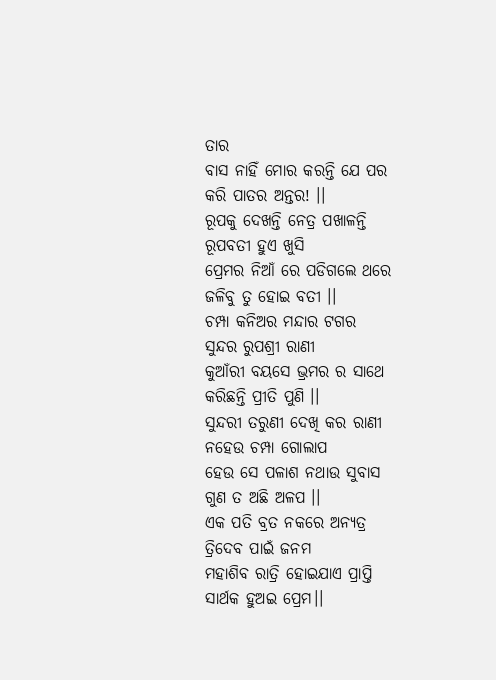ତାର
ବାସ ନାହିଁ ମୋର କରନ୍ତି ଯେ ପର
କରି ପାତର ଅନ୍ତର! ।।
ରୂପକୁ ଦେଖନ୍ତି ନେତ୍ର ପଖାଳନ୍ତି
ରୂପବତୀ ହୁଏ ଖୁସି
ପ୍ରେମର ନିଆଁ ରେ ପଡିଗଲେ ଥରେ
ଜଳିବୁ ତୁ ହୋଇ ବତୀ ।।
ଚମ୍ପା କନିଅର ମନ୍ଦାର ଟଗର
ସୁନ୍ଦର ରୁପଶ୍ରୀ ରାଣୀ
କୁଆଁରୀ ବୟସେ ଭ୍ରମର ର ସାଥେ
କରିଛନ୍ତି ପ୍ରୀତି ପୁଣି ।।
ସୁନ୍ଦରୀ ତରୁଣୀ ଦେଖି କର ରାଣୀ
ନହେଉ ଚମ୍ପା ଗୋଲାପ
ହେଉ ସେ ପଳାଶ ନଥାଉ ସୁବାସ
ଗୁଣ ତ ଅଛି ଅଳପ ।।
ଏକ ପତି ବ୍ରତ ନକରେ ଅନ୍ୟତ୍ର
ତ୍ରିଦେବ ପାଇଁ ଜନମ
ମହାଶିବ ରାତ୍ରି ହୋଇଯାଏ ପ୍ରାପ୍ତି
ସାର୍ଥକ ହୁଅଇ ପ୍ରେମ।।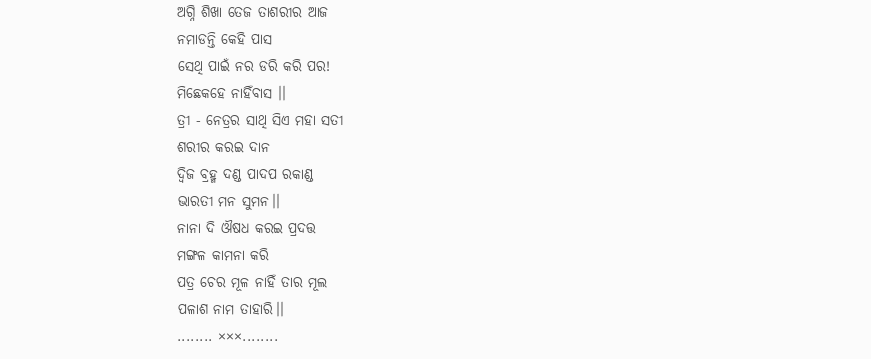ଅଗ୍ନି ଶିଖା ତେଜ ତାଶରୀର ଆଜ
ନମାଡନ୍ତି କେହି ପାସ
ସେଥି ପାଇଁ ନର ଡରି କରି ପର!
ମିଛେକହେ ନାହିଁବାସ ।।
ତ୍ରୀ - ନେତ୍ରର ସାଥି ସିଏ ମହା ସତୀ
ଶରୀର କରଇ ଦାନ
ଦ୍ୱିଜ ବ୍ରହ୍ମ ଦଣ୍ଡ ପାଦପ ରକାଣ୍ଡ
ଭାରତୀ ମନ ସୁମନ।।
ନାନା ଦି ଔଷଧ କରଇ ପ୍ରଦତ୍ତ
ମଙ୍ଗଳ କାମନା କରି
ପତ୍ର ଚେର ମୂଳ ନାହିଁ ତାର ମୂଲ
ପଳାଶ ନାମ ତାହାରି।।
........ ×××........